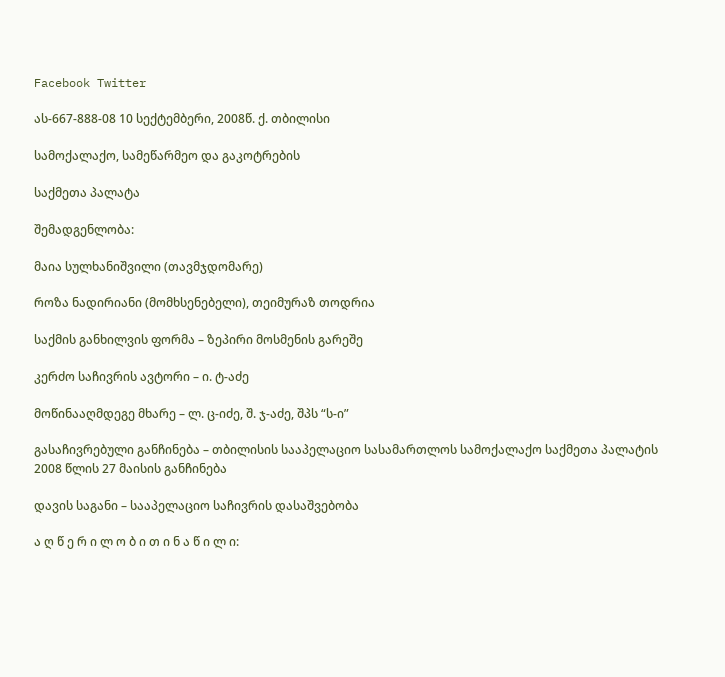Facebook Twitter

ას-667-888-08 10 სექტემბერი, 2008წ. ქ. თბილისი

სამოქალაქო, სამეწარმეო და გაკოტრების

საქმეთა პალატა

შემადგენლობა:

მაია სულხანიშვილი (თავმჯდომარე)

როზა ნადირიანი (მომხსენებელი), თეიმურაზ თოდრია

საქმის განხილვის ფორმა – ზეპირი მოსმენის გარეშე

კერძო საჩივრის ავტორი – ი. ტ-აძე

მოწინააღმდეგე მხარე – ლ. ც-იძე, შ. ჯ-აძე, შპს “ს-ი”

გასაჩივრებული განჩინება – თბილისის სააპელაციო სასამართლოს სამოქალაქო საქმეთა პალატის 2008 წლის 27 მაისის განჩინება

დავის საგანი – სააპელაციო საჩივრის დასაშვებობა

ა ღ წ ე რ ი ლ ო ბ ი თ ი ნ ა წ ი ლ ი: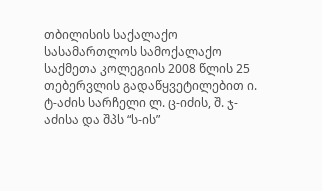თბილისის საქალაქო სასამართლოს სამოქალაქო საქმეთა კოლეგიის 2008 წლის 25 თებერვლის გადაწყვეტილებით ი. ტ-აძის სარჩელი ლ. ც-იძის, შ. ჯ-აძისა და შპს “ს-ის”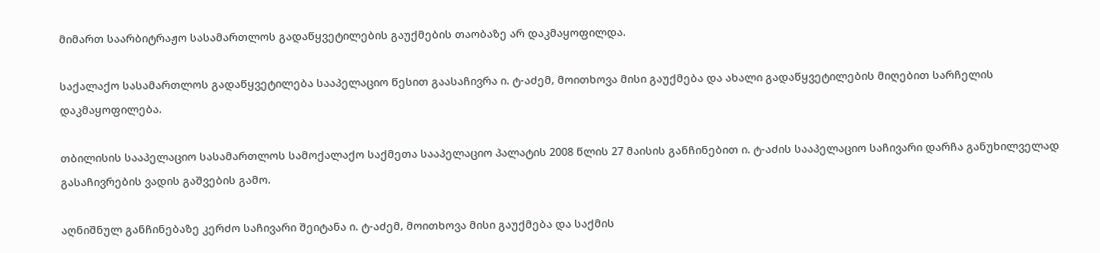მიმართ საარბიტრაჟო სასამართლოს გადაწყვეტილების გაუქმების თაობაზე არ დაკმაყოფილდა.

საქალაქო სასამართლოს გადაწყვეტილება სააპელაციო წესით გაასაჩივრა ი. ტ-აძემ, მოითხოვა მისი გაუქმება და ახალი გადაწყვეტილების მიღებით სარჩელის დაკმაყოფილება.

თბილისის სააპელაციო სასამართლოს სამოქალაქო საქმეთა სააპელაციო პალატის 2008 წლის 27 მაისის განჩინებით ი. ტ-აძის სააპელაციო საჩივარი დარჩა განუხილველად გასაჩივრების ვადის გაშვების გამო.

აღნიშნულ განჩინებაზე კერძო საჩივარი შეიტანა ი. ტ-აძემ, მოითხოვა მისი გაუქმება და საქმის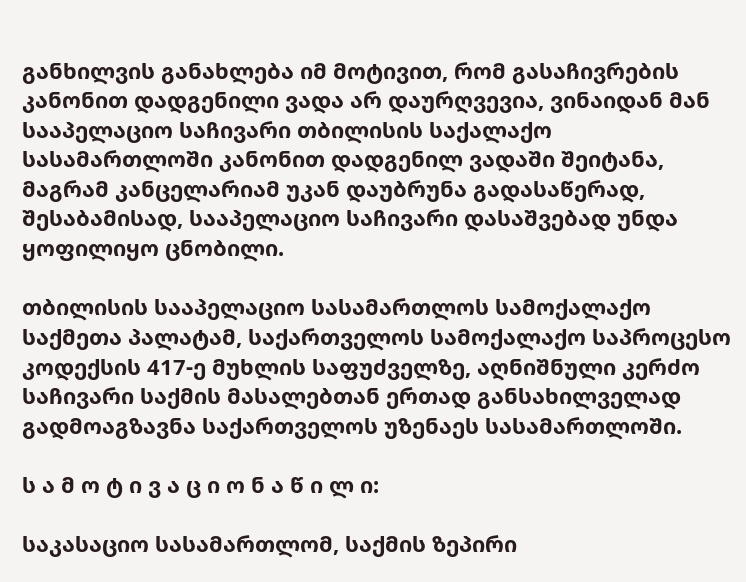განხილვის განახლება იმ მოტივით, რომ გასაჩივრების კანონით დადგენილი ვადა არ დაურღვევია, ვინაიდან მან სააპელაციო საჩივარი თბილისის საქალაქო სასამართლოში კანონით დადგენილ ვადაში შეიტანა, მაგრამ კანცელარიამ უკან დაუბრუნა გადასაწერად, შესაბამისად, სააპელაციო საჩივარი დასაშვებად უნდა ყოფილიყო ცნობილი.

თბილისის სააპელაციო სასამართლოს სამოქალაქო საქმეთა პალატამ, საქართველოს სამოქალაქო საპროცესო კოდექსის 417-ე მუხლის საფუძველზე, აღნიშნული კერძო საჩივარი საქმის მასალებთან ერთად განსახილველად გადმოაგზავნა საქართველოს უზენაეს სასამართლოში.

ს ა მ ო ტ ი ვ ა ც ი ო ნ ა წ ი ლ ი:

საკასაციო სასამართლომ, საქმის ზეპირი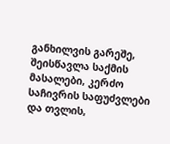განხილვის გარეშე, შეისწავლა საქმის მასალები, კერძო საჩივრის საფუძვლები და თვლის,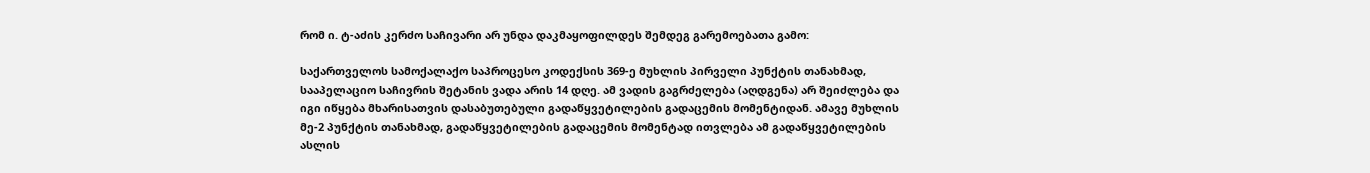რომ ი. ტ-აძის კერძო საჩივარი არ უნდა დაკმაყოფილდეს შემდეგ გარემოებათა გამო:

საქართველოს სამოქალაქო საპროცესო კოდექსის 369-ე მუხლის პირველი პუნქტის თანახმად, სააპელაციო საჩივრის შეტანის ვადა არის 14 დღე. ამ ვადის გაგრძელება (აღდგენა) არ შეიძლება და იგი იწყება მხარისათვის დასაბუთებული გადაწყვეტილების გადაცემის მომენტიდან. ამავე მუხლის მე-2 პუნქტის თანახმად, გადაწყვეტილების გადაცემის მომენტად ითვლება ამ გადაწყვეტილების ასლის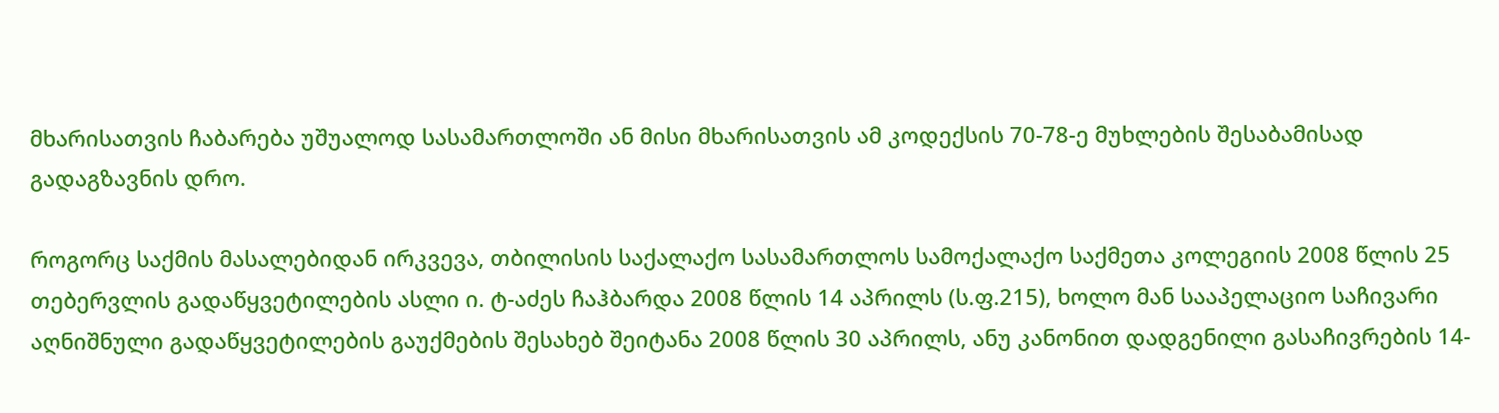მხარისათვის ჩაბარება უშუალოდ სასამართლოში ან მისი მხარისათვის ამ კოდექსის 70-78-ე მუხლების შესაბამისად გადაგზავნის დრო.

როგორც საქმის მასალებიდან ირკვევა, თბილისის საქალაქო სასამართლოს სამოქალაქო საქმეთა კოლეგიის 2008 წლის 25 თებერვლის გადაწყვეტილების ასლი ი. ტ-აძეს ჩაჰბარდა 2008 წლის 14 აპრილს (ს.ფ.215), ხოლო მან სააპელაციო საჩივარი აღნიშნული გადაწყვეტილების გაუქმების შესახებ შეიტანა 2008 წლის 30 აპრილს, ანუ კანონით დადგენილი გასაჩივრების 14-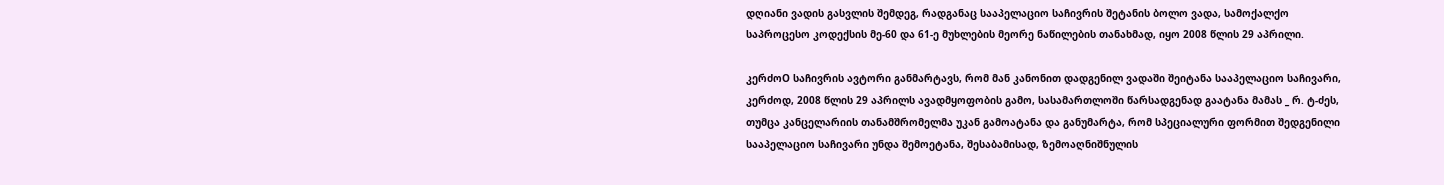დღიანი ვადის გასვლის შემდეგ, რადგანაც სააპელაციო საჩივრის შეტანის ბოლო ვადა, სამოქალქო საპროცესო კოდექსის მე-60 და 61-ე მუხლების მეორე ნაწილების თანახმად, იყო 2008 წლის 29 აპრილი.

კერძოO საჩივრის ავტორი განმარტავს, რომ მან კანონით დადგენილ ვადაში შეიტანა სააპელაციო საჩივარი, კერძოდ, 2008 წლის 29 აპრილს ავადმყოფობის გამო, სასამართლოში წარსადგენად გაატანა მამას _ რ. ტ-ძეს, თუმცა კანცელარიის თანამშრომელმა უკან გამოატანა და განუმარტა, რომ სპეციალური ფორმით შედგენილი სააპელაციო საჩივარი უნდა შემოეტანა, შესაბამისად, ზემოაღნიშნულის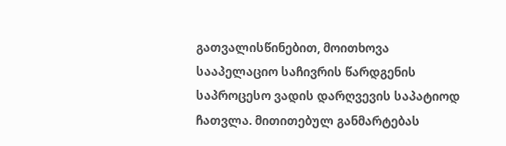გათვალისწინებით, მოითხოვა სააპელაციო საჩივრის წარდგენის საპროცესო ვადის დარღვევის საპატიოდ ჩათვლა. მითითებულ განმარტებას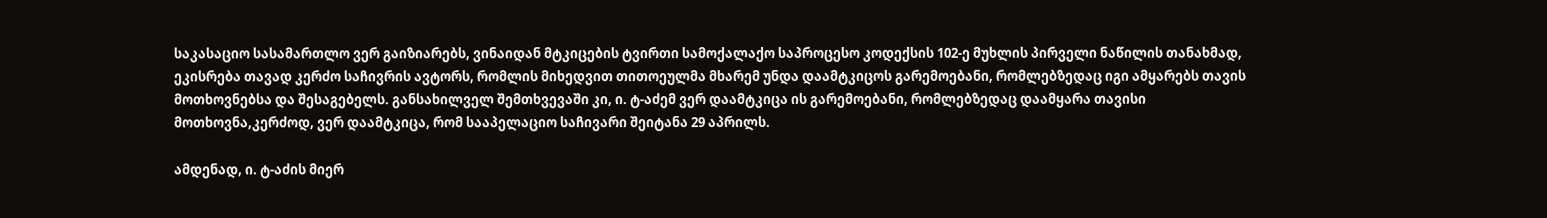საკასაციო სასამართლო ვერ გაიზიარებს, ვინაიდან მტკიცების ტვირთი სამოქალაქო საპროცესო კოდექსის 102-ე მუხლის პირველი ნაწილის თანახმად, ეკისრება თავად კერძო საჩივრის ავტორს, რომლის მიხედვით თითოეულმა მხარემ უნდა დაამტკიცოს გარემოებანი, რომლებზედაც იგი ამყარებს თავის მოთხოვნებსა და შესაგებელს. განსახილველ შემთხვევაში კი, ი. ტ-აძემ ვერ დაამტკიცა ის გარემოებანი, რომლებზედაც დაამყარა თავისი მოთხოვნა,კერძოდ, ვერ დაამტკიცა, რომ სააპელაციო საჩივარი შეიტანა 29 აპრილს.

ამდენად, ი. ტ-აძის მიერ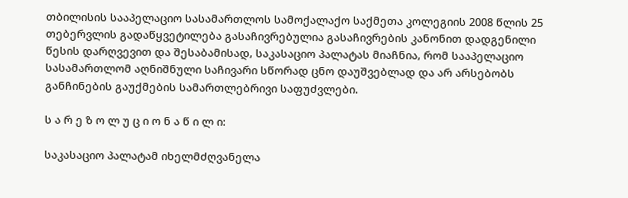თბილისის სააპელაციო სასამართლოს სამოქალაქო საქმეთა კოლეგიის 2008 წლის 25 თებერვლის გადაწყვეტილება გასაჩივრებულია გასაჩივრების კანონით დადგენილი წესის დარღვევით და შესაბამისად, საკასაციო პალატას მიაჩნია, რომ სააპელაციო სასამართლომ აღნიშნული საჩივარი სწორად ცნო დაუშვებლად და არ არსებობს განჩინების გაუქმების სამართლებრივი საფუძვლები.

ს ა რ ე ზ ო ლ უ ც ი ო ნ ა წ ი ლ ი:

საკასაციო პალატამ იხელმძღვანელა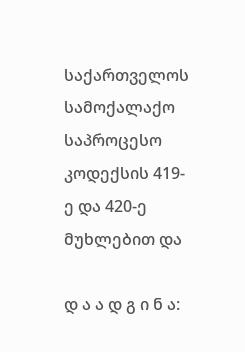საქართველოს სამოქალაქო საპროცესო კოდექსის 419-ე და 420-ე მუხლებით და

დ ა ა დ გ ი ნ ა: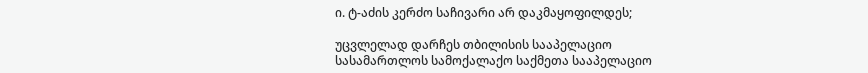ი. ტ-აძის კერძო საჩივარი არ დაკმაყოფილდეს;

უცვლელად დარჩეს თბილისის სააპელაციო სასამართლოს სამოქალაქო საქმეთა სააპელაციო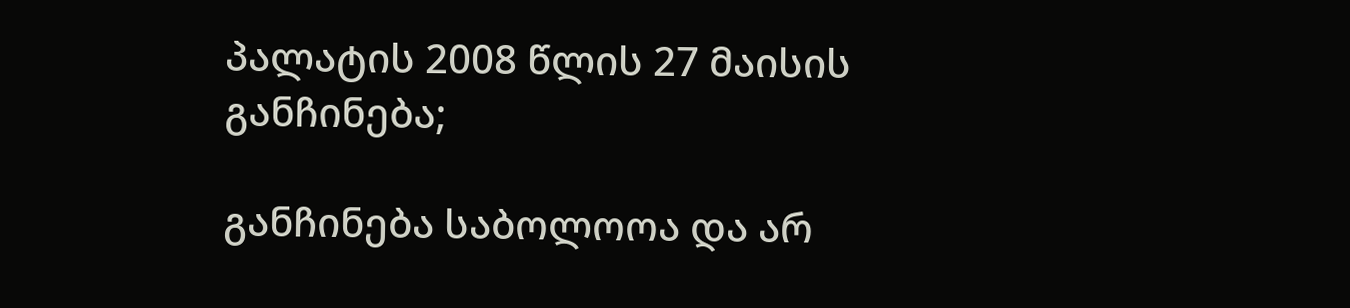პალატის 2008 წლის 27 მაისის განჩინება;

განჩინება საბოლოოა და არ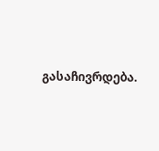გასაჩივრდება.